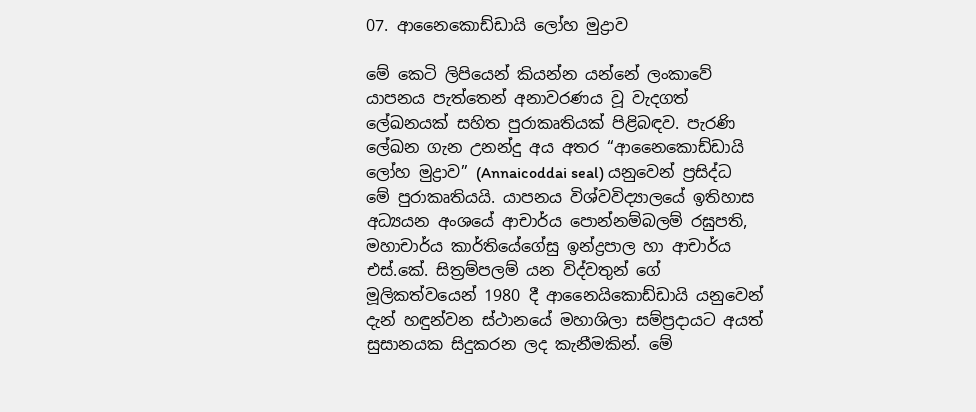07. ආනෛකොඩ්ඩායි ලෝහ මුද්‍රාව

මේ කෙටි ලිපියෙන් කියන්න යන්නේ ලංකාවේ යාපනය පැත්තෙන් අනාවරණය වූ වැදගත් ලේඛනයක් සහිත පුරාකෘතියක් පිළිබඳව. පැරණි ලේඛන ගැන උනන්දු අය අතර “ආනෛකොඩ්ඩායි ලෝහ මුද්‍රාව” (Annaicoddai seal) යනුවෙන් ප්‍රසිද්ධ මේ පුරාකෘතියයි. යාපනය විශ්වවිද්‍යාලයේ ඉතිහාස අධ්‍යයන අංශයේ ආචාර්ය පොන්නම්බලම් රඝුපති, මහාචාර්ය කාර්තියේගේසු ඉන්ද්‍රපාල හා ආචාර්ය එස්.කේ. සිත්‍රම්පලම් යන විද්වතුන් ගේ මූලිකත්වයෙන් 1980 දී ආනෛයිකොඩ්ඩායි යනුවෙන් දැන් හඳුන්වන ස්ථානයේ මහාශිලා සම්ප්‍රදායට අයත් සුසානයක සිදුකරන ලද කැනීමකින්. මේ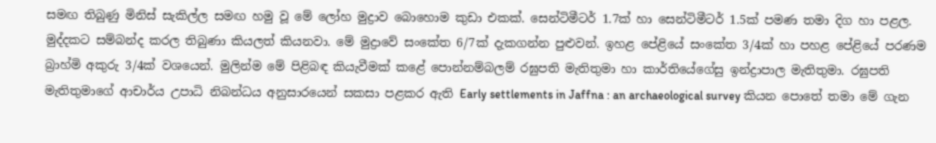සමඟ තිබුණු මිනිස් සැකිල්ල සමඟ හමු වූ මේ ලෝහ මුද්‍රාව බොහොම කුඩා එකක්. සෙන්ටිමීටර් 1.7ක් හා සෙන්ටිමීටර් 1.5ක් පමණ තමා දිග හා පළල. මුද්දකට සම්බන්ද කරල තිබුණා කියලත් කියනවා. මේ මුද්‍රාවේ සංකේත 6/7ක් දැකගන්න පුළුවන්. ඉහළ පේළියේ සංකේත 3/4ක් හා පහළ පේළියේ පරණම බ්‍රාහ්මි අකුරු 3/4ක් වශයෙන්. මුලින්ම මේ පිළිබඳ කියැවීමක් කළේ පොන්නම්බලම් රඝුපති මැතිතුමා හා කාර්තියේගේසු ඉන්ද්‍රාපාල මැතිතුමා. රඝුපති මැතිතුමාගේ ආචාර්ය උපාධි නිබන්ධය අනුසාරයෙන් සකසා පළකර ඇති Early settlements in Jaffna : an archaeological survey කියන පොතේ තමා මේ ගැන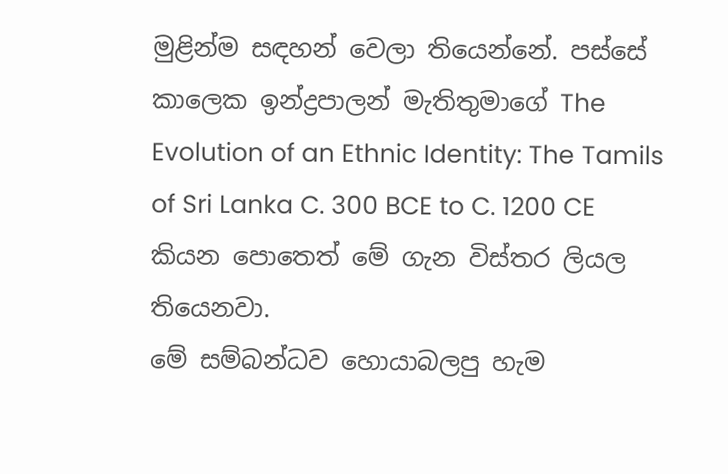මුළින්ම සඳහන් වෙලා තියෙන්නේ. පස්සේ කාලෙක ඉන්ද්‍රපාලන් මැතිතුමාගේ The Evolution of an Ethnic Identity: The Tamils of Sri Lanka C. 300 BCE to C. 1200 CE කියන පොතෙත් මේ ගැන විස්තර ලියල තියෙනවා.
මේ සම්බන්ධව හොයාබලපු හැම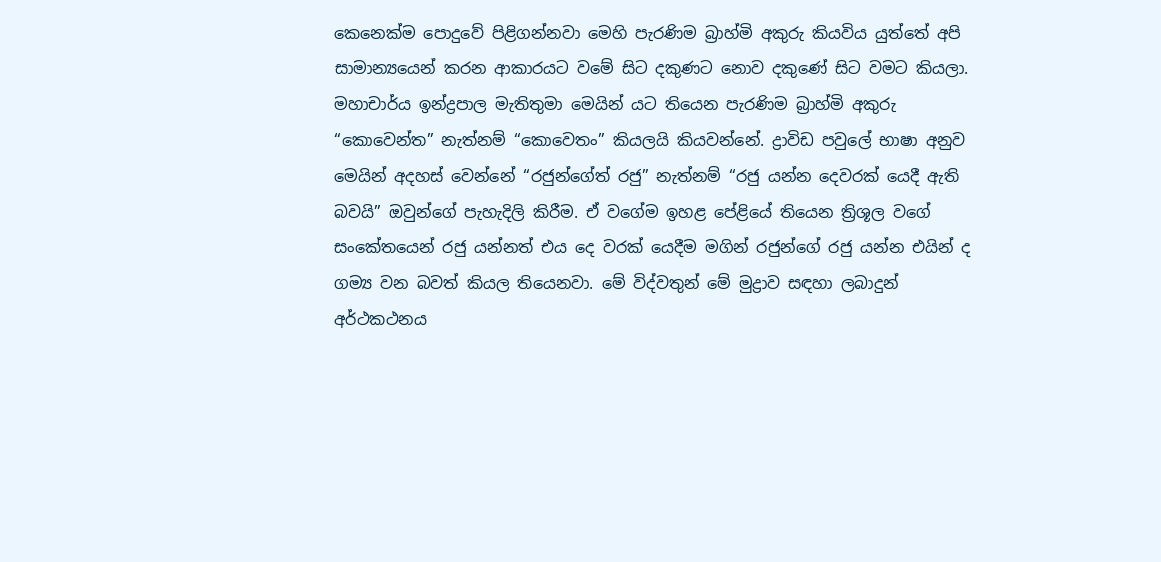කෙනෙක්ම පොදුවේ පිළිගන්නවා මෙහි පැරණිම බ්‍රාහ්මි අකුරු කියවිය යුත්තේ අපි සාමාන්‍යයෙන් කරන ආකාරයට වමේ සිට දකුණට නොව දකුණේ සිට වමට කියලා.
මහාචාර්ය ඉන්ද්‍රපාල මැතිතුමා මෙයින් යට තියෙන පැරණිම බ්‍රාහ්මි අකුරු “කොවෙන්ත” නැත්නම් “කොවෙතං” කියලයි කියවන්නේ. ද්‍රාවිඩ පවුලේ භාෂා අනුව මෙයින් අදහස් වෙන්නේ “රජුන්ගේත් රජු” නැත්නම් “රජු යන්න දෙවරක් යෙදී ඇති බවයි” ඔවුන්ගේ පැහැදිලි කිරීම. ඒ වගේම ඉහළ පේළියේ තියෙන ත්‍රිශූල වගේ සංකේතයෙන් රජු යන්නත් එය දෙ වරක් යෙදීම මගින් රජුන්ගේ රජු යන්න එයින් ද ගම්‍ය වන බවත් කියල තියෙනවා. මේ විද්වතුන් මේ මුද්‍රාව සඳහා ලබාදුන් අර්ථකථනය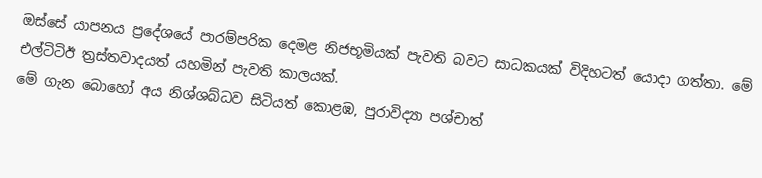ඔස්සේ යාපනය ප්‍රදේශයේ පාරම්පරික දෙමළ නිජභූමියක් පැවති බවට සාධකයක් විදිහටත් යොදා ගත්තා. මේ එල්ටිටිඊ ත්‍රස්තවාදයත් යහමින් පැවති කාලයක්.
මේ ගැන බොහෝ අය නිශ්ශබ්ධව සිටියත් කොළඹ, පුරාවිද්‍යා පශ්චාත්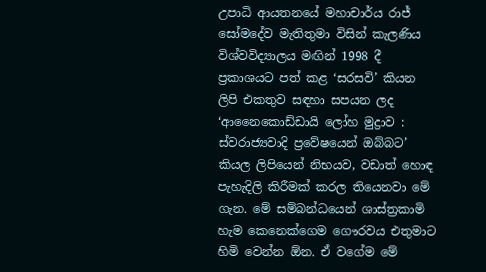උපාධි ආයතනයේ මහාචාර්ය රාජ් සෝමදේව මැතිතුමා විසින් කැලණිය විශ්වවිද්‍යාලය මඟින් 1998 දී ප්‍රකාශයට පත් කළ ‘සරසවි’ කියන ලිපි එකතුව සඳහා සපයන ලද ‘ආනෛකොඩ්ඩායි ලෝහ මුද්‍රාව : ස්වරාජ්‍යවාදි ප්‍රවේෂයෙන් ඔබ්බට’ කියල ලිපියෙන් නිභයව, වඩාත් හොඳ පැහැදිලි කිරීමක් කරල තියෙනවා මේ ගැන. මේ සම්බන්ධයෙන් ශාස්ත්‍රකාමි හැම කෙනෙක්ගෙම ගෞරවය එතුමාට හිමි වෙන්න ඕන. ඒ වගේම මේ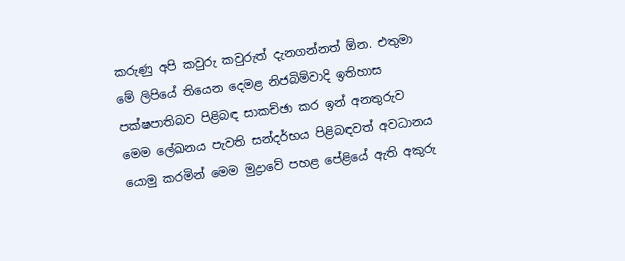කරුණු අපි කවුරු කවුරුත් දැනගන්නත් ඕන. එතුමා මේ ලිපියේ තියෙන දෙමළ නිජබිම්වාදි ඉතිහාස පක්ෂපාතිබව පිළිබඳ සාකච්ඡා කර ඉන් අනතුරුව මෙම ලේඛනය පැවති සන්දර්භය පිළිබඳවත් අවධානය යොමු කරමින් මෙම මුද්‍රාවේ පහළ පේළියේ ඇති අකුරු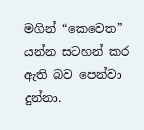මගින් “කෙවෙත” යන්න සටහන් කර ඇති බව පෙන්වා දුන්නා.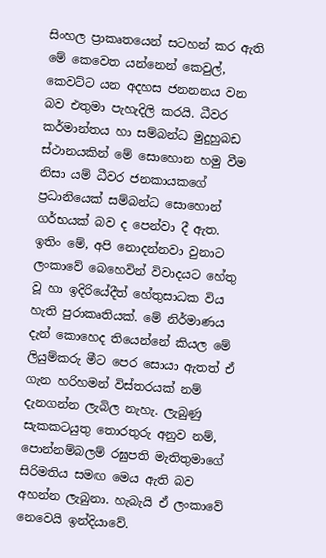සිංහල ප්‍රාකෘතයෙන් සටහන් කර ඇති මේ කෙවෙත යන්නෙන් කෙවුල්, කෙවට්ට යන අදහස ජනනනය වන බව එතුමා පැහැදිලි කරයි. ධීවර කර්මාන්තය හා සම්බන්ධ මුදුහුබඩ ස්ථානයකින් මේ සොහොන හමු වීම නිසා යම් ධීවර ජනකායකගේ ප්‍රධානියෙක් සම්බන්ධ සොහොන් ගර්භයක් බව ද පෙන්වා දී ඇත.
ඉතිං මේ, අපි නොදන්නවා වුනාට ලංකාවේ බෙහෙවින් විවාදයට හේතු වූ හා ඉදිරියේදීත් හේතුසාධක විය හැති පුරාකෘතියක්. මේ නිර්මාණය දැන් කොහෙද තියෙන්නේ කියල මේ ලියුම්කරු මීට පෙර සොයා ඇතත් ඒ ගැන හරිහමන් විස්තරයක් නම් දැනගන්න ලැබිල නැහැ. ලැබුණු සැකකටයුතු තොරතුරු අනුව නම්, පොන්නම්බලම් රඝුපති මැතිතුමාගේ සිරිමතිය සමඟ මෙය ඇති බව අහන්න ලැබුනා. හැබැයි ඒ ලංකාවේ නෙවෙයි ඉන්දියාවේ.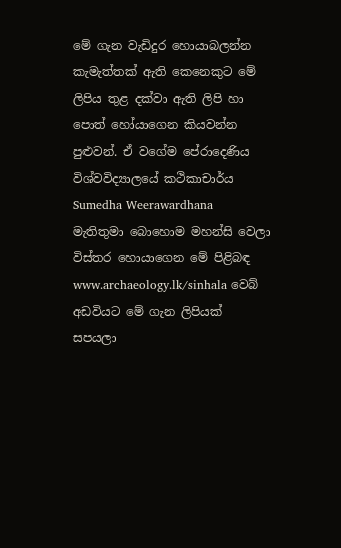මේ ගැන වැඩිදුර හොයාබලන්න කැමැත්තක් ඇති කෙනෙකුට මේ ලිපිය තුළ දක්වා ඇති ලිපි හා පොත් හෝයාගෙන කියවන්න පුළුවන්. ඒ වගේම පේරාදෙණිය විශ්වවිද්‍යාලයේ කථිකාචාර්ය Sumedha Weerawardhana මැතිතුමා බොහොම මහන්සි වෙලා විස්තර හොයාගෙන මේ පිළිබඳ www.archaeology.lk/sinhala වෙබ් අඩවියට මේ ගැන ලිපියක් සපයලා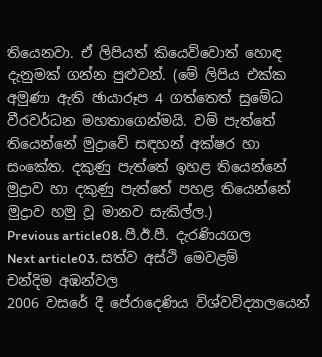තියෙනවා. ඒ ලිපියත් කියෙව්වොත් හොඳ දැනුමක් ගන්න පුළුවන්. (මේ ලිපිය එක්ක අමුණා ඇති ඡායාරූප 4 ගත්තෙත් සුමේධ වීරවර්ධන මහතාගෙන්මයි. වම් පැත්තේ තියෙන්නේ මුද්‍රාවේ සඳහන් අක්ෂර හා සංකේත. දකුණු පැත්තේ ඉහළ තියෙන්නේ මුද්‍රාව හා දකුණු පැත්තේ පහළ තියෙන්නේ මුද්‍රාව හමු වූ මානව සැකිල්ල.)
Previous article08. පී.ඊ.පී. දැරණියගල
Next article03. සත්ව අස්ථි මෙවළම්
චන්දිම අඹන්වල
2006 වසරේ දී පේරාදෙණිය විශ්වවිද්‍යාලයෙන්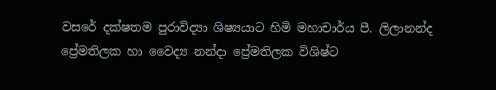වසරේ දක්ෂතම පුරාවිද්‍යා ශිෂ්‍යයාට හිමි මහාචාර්ය පී. ලිලානන්ද ප්‍රේමතිලක හා වෛද්‍ය නන්දා ප්‍රේමතිලක විශිෂ්ට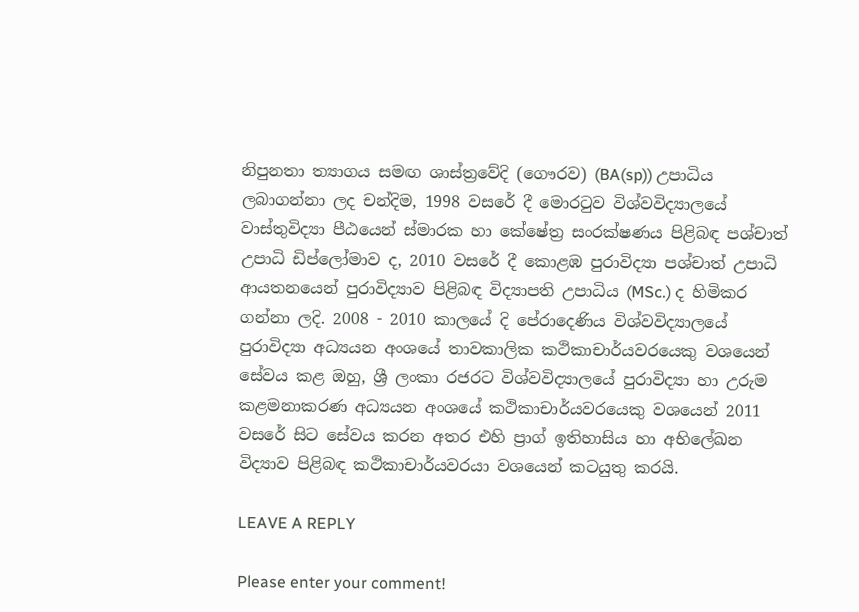නිපුනතා ත්‍යාගය සමඟ ශාස්ත්‍රවේදි (ගෞරව) (BA(sp)) උපාධිය ලබාගන්නා ලද චන්දිම, 1998 වසරේ දී මොරටුව විශ්වවිද්‍යාල‍යේ වාස්තුවිද්‍යා පීඨයෙන් ස්මාරක හා කේෂේත්‍ර සංරක්ෂණය පිළිබඳ පශ්චාත් උපාධි ඩිප්ලෝමාව ද, 2010 වසරේ දී කොළඹ පුරාවිද්‍යා පශ්චාත් උපාධි ආයතනයෙන් පුරාවිද්‍යාව පිළිබඳ විද්‍යාපති උපාධිය (MSc.) ද හිමිකර ගන්නා ලදි. 2008 - 2010 කාලයේ දි පේරාදෙණිය විශ්වවිද්‍යාලයේ පුරාවිද්‍යා අධ්‍යයන අංශයේ තාවකාලික කථිකාචාර්යවරයෙකු වශයෙන් සේවය කළ ඔහු, ශ්‍රී ලංකා රජරට විශ්වවිද්‍යාල‍යේ පුරාවිද්‍යා හා උරුම කළමනාකරණ අධ්‍යයන අංශයේ කථිකාචාර්යවරයෙකු වශයෙන් 2011 වසරේ සිට සේවය කරන අතර එහි ප්‍රාග් ඉතිහාසිය හා අභිලේඛන විද්‍යාව පිළිබඳ කථිකාචාර්යවරයා වශයෙන් කටයුතු කරයි.

LEAVE A REPLY

Please enter your comment!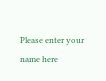Please enter your name here